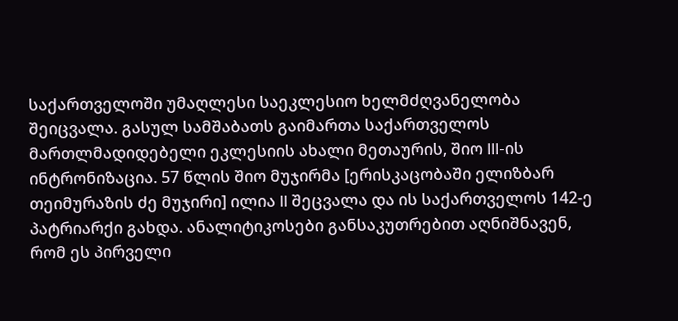საქართველოში უმაღლესი საეკლესიო ხელმძღვანელობა შეიცვალა. გასულ სამშაბათს გაიმართა საქართველოს მართლმადიდებელი ეკლესიის ახალი მეთაურის, შიო III-ის ინტრონიზაცია. 57 წლის შიო მუჯირმა [ერისკაცობაში ელიზბარ თეიმურაზის ძე მუჯირი] ილია II შეცვალა და ის საქართველოს 142-ე პატრიარქი გახდა. ანალიტიკოსები განსაკუთრებით აღნიშნავენ, რომ ეს პირველი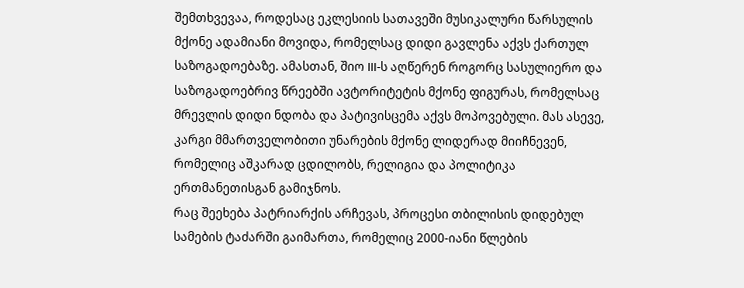შემთხვევაა, როდესაც ეკლესიის სათავეში მუსიკალური წარსულის მქონე ადამიანი მოვიდა, რომელსაც დიდი გავლენა აქვს ქართულ საზოგადოებაზე. ამასთან, შიო III-ს აღწერენ როგორც სასულიერო და საზოგადოებრივ წრეებში ავტორიტეტის მქონე ფიგურას, რომელსაც მრევლის დიდი ნდობა და პატივისცემა აქვს მოპოვებული. მას ასევე, კარგი მმართველობითი უნარების მქონე ლიდერად მიიჩნევენ, რომელიც აშკარად ცდილობს, რელიგია და პოლიტიკა ერთმანეთისგან გამიჯნოს.
რაც შეეხება პატრიარქის არჩევას, პროცესი თბილისის დიდებულ სამების ტაძარში გაიმართა, რომელიც 2000-იანი წლების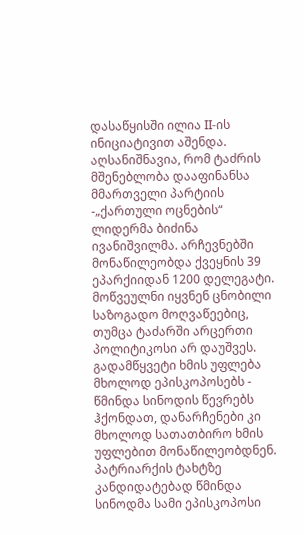დასაწყისში ილია II-ის ინიციატივით აშენდა. აღსანიშნავია, რომ ტაძრის მშენებლობა დააფინანსა მმართველი პარტიის -„ქართული ოცნების“ ლიდერმა ბიძინა ივანიშვილმა. არჩევნებში მონაწილეობდა ქვეყნის 39 ეპარქიიდან 1200 დელეგატი. მოწვეულნი იყვნენ ცნობილი საზოგადო მოღვაწეებიც, თუმცა ტაძარში არცერთი პოლიტიკოსი არ დაუშვეს. გადამწყვეტი ხმის უფლება მხოლოდ ეპისკოპოსებს - წმინდა სინოდის წევრებს ჰქონდათ, დანარჩენები კი მხოლოდ სათათბირო ხმის უფლებით მონაწილეობდნენ. პატრიარქის ტახტზე კანდიდატებად წმინდა სინოდმა სამი ეპისკოპოსი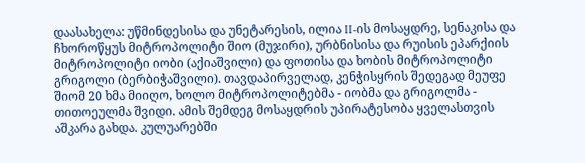დაასახელა: უწმინდესისა და უნეტარესის, ილია II-ის მოსაყდრე, სენაკისა და ჩხოროწყუს მიტროპოლიტი შიო (მუჯირი), ურბნისისა და რუისის ეპარქიის მიტროპოლიტი იობი (აქიაშვილი) და ფოთისა და ხობის მიტროპოლიტი გრიგოლი (ბერბიჭაშვილი). თავდაპირველად, კენჭისყრის შედეგად მეუფე შიომ 20 ხმა მიიღო, ხოლო მიტროპოლიტებმა - იობმა და გრიგოლმა - თითოეულმა შვიდი. ამის შემდეგ მოსაყდრის უპირატესობა ყველასთვის აშკარა გახდა. კულუარებში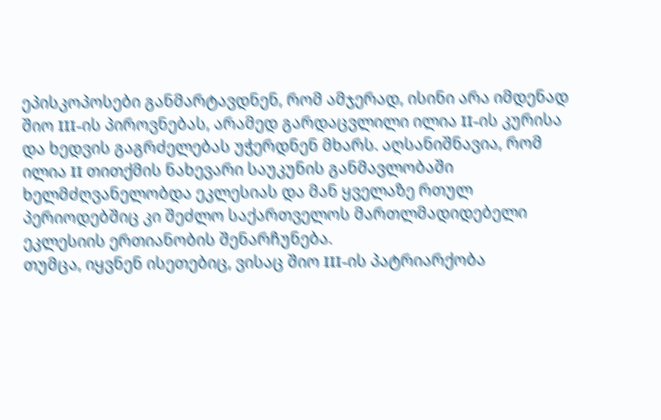ეპისკოპოსები განმარტავდნენ, რომ ამჯერად, ისინი არა იმდენად შიო III-ის პიროვნებას, არამედ გარდაცვლილი ილია II-ის კურისა და ხედვის გაგრძელებას უჭერდნენ მხარს. აღსანიშნავია, რომ ილია II თითქმის ნახევარი საუკუნის განმავლობაში ხელმძღვანელობდა ეკლესიას და მან ყველაზე რთულ პერიოდებშიც კი შეძლო საქართველოს მართლმადიდებელი ეკლესიის ერთიანობის შენარჩუნება.
თუმცა, იყვნენ ისეთებიც, ვისაც შიო III-ის პატრიარქობა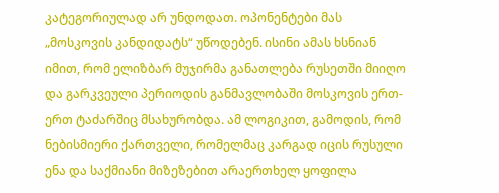კატეგორიულად არ უნდოდათ. ოპონენტები მას „მოსკოვის კანდიდატს“ უწოდებენ. ისინი ამას ხსნიან იმით, რომ ელიზბარ მუჯირმა განათლება რუსეთში მიიღო და გარკვეული პერიოდის განმავლობაში მოსკოვის ერთ-ერთ ტაძარშიც მსახურობდა. ამ ლოგიკით, გამოდის, რომ ნებისმიერი ქართველი, რომელმაც კარგად იცის რუსული ენა და საქმიანი მიზეზებით არაერთხელ ყოფილა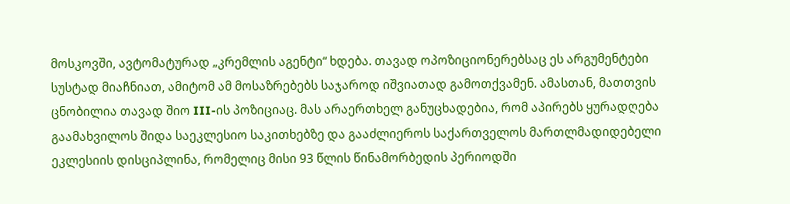მოსკოვში, ავტომატურად „კრემლის აგენტი“ ხდება. თავად ოპოზიციონერებსაც ეს არგუმენტები სუსტად მიაჩნიათ, ამიტომ ამ მოსაზრებებს საჯაროდ იშვიათად გამოთქვამენ. ამასთან, მათთვის ცნობილია თავად შიო III-ის პოზიციაც. მას არაერთხელ განუცხადებია, რომ აპირებს ყურადღება გაამახვილოს შიდა საეკლესიო საკითხებზე და გააძლიეროს საქართველოს მართლმადიდებელი ეკლესიის დისციპლინა, რომელიც მისი 93 წლის წინამორბედის პერიოდში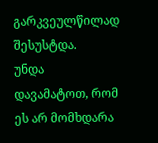გარკვეულწილად შესუსტდა.
უნდა დავამატოთ, რომ ეს არ მომხდარა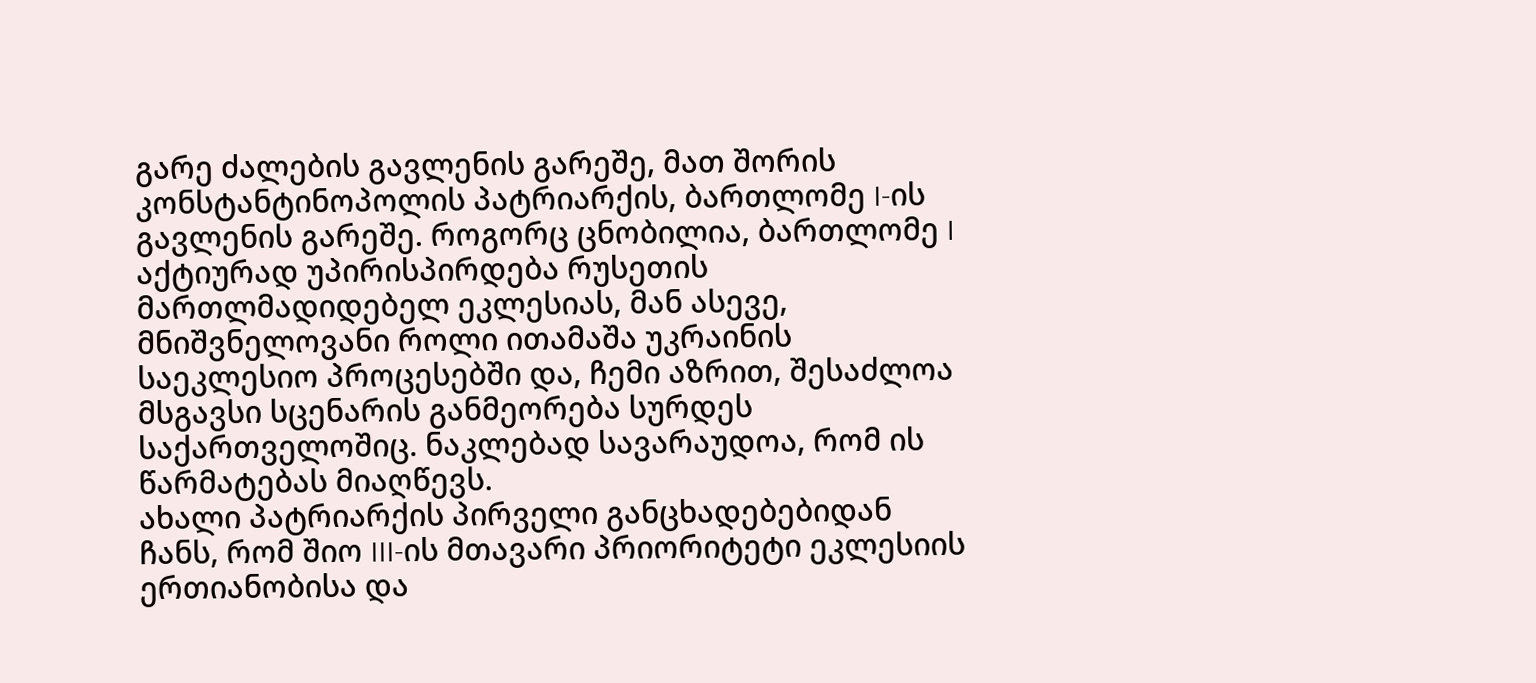გარე ძალების გავლენის გარეშე, მათ შორის კონსტანტინოპოლის პატრიარქის, ბართლომე I-ის გავლენის გარეშე. როგორც ცნობილია, ბართლომე I აქტიურად უპირისპირდება რუსეთის მართლმადიდებელ ეკლესიას, მან ასევე, მნიშვნელოვანი როლი ითამაშა უკრაინის საეკლესიო პროცესებში და, ჩემი აზრით, შესაძლოა მსგავსი სცენარის განმეორება სურდეს საქართველოშიც. ნაკლებად სავარაუდოა, რომ ის წარმატებას მიაღწევს.
ახალი პატრიარქის პირველი განცხადებებიდან ჩანს, რომ შიო III-ის მთავარი პრიორიტეტი ეკლესიის ერთიანობისა და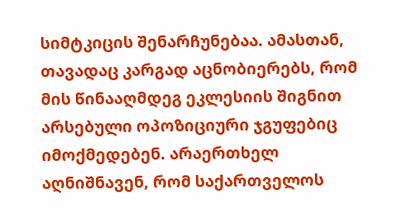სიმტკიცის შენარჩუნებაა. ამასთან, თავადაც კარგად აცნობიერებს, რომ მის წინააღმდეგ ეკლესიის შიგნით არსებული ოპოზიციური ჯგუფებიც იმოქმედებენ. არაერთხელ აღნიშნავენ, რომ საქართველოს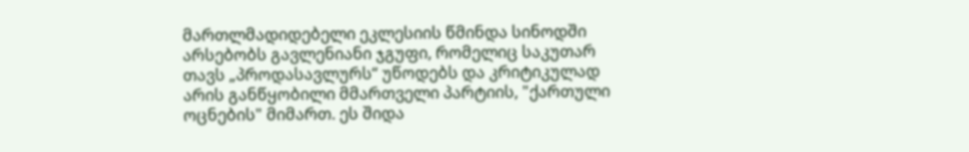მართლმადიდებელი ეკლესიის წმინდა სინოდში არსებობს გავლენიანი ჯგუფი, რომელიც საკუთარ თავს „პროდასავლურს“ უწოდებს და კრიტიკულად არის განწყობილი მმართველი პარტიის, "ქართული ოცნების" მიმართ. ეს შიდა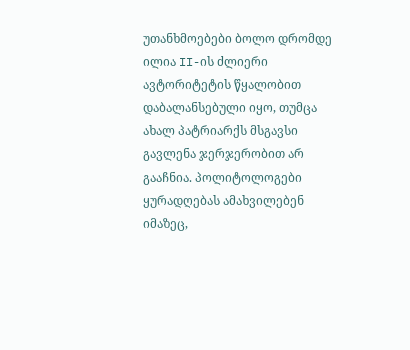უთანხმოებები ბოლო დრომდე ილია II-ის ძლიერი ავტორიტეტის წყალობით დაბალანსებული იყო, თუმცა ახალ პატრიარქს მსგავსი გავლენა ჯერჯერობით არ გააჩნია. პოლიტოლოგები ყურადღებას ამახვილებენ იმაზეც,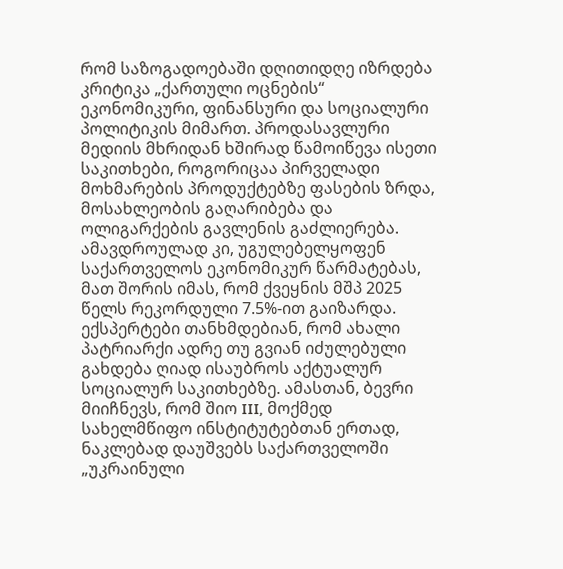რომ საზოგადოებაში დღითიდღე იზრდება კრიტიკა „ქართული ოცნების“ ეკონომიკური, ფინანსური და სოციალური პოლიტიკის მიმართ. პროდასავლური მედიის მხრიდან ხშირად წამოიწევა ისეთი საკითხები, როგორიცაა პირველადი მოხმარების პროდუქტებზე ფასების ზრდა, მოსახლეობის გაღარიბება და ოლიგარქების გავლენის გაძლიერება. ამავდროულად კი, უგულებელყოფენ საქართველოს ეკონომიკურ წარმატებას, მათ შორის იმას, რომ ქვეყნის მშპ 2025 წელს რეკორდული 7.5%-ით გაიზარდა.
ექსპერტები თანხმდებიან, რომ ახალი პატრიარქი ადრე თუ გვიან იძულებული გახდება ღიად ისაუბროს აქტუალურ სოციალურ საკითხებზე. ამასთან, ბევრი მიიჩნევს, რომ შიო III, მოქმედ სახელმწიფო ინსტიტუტებთან ერთად, ნაკლებად დაუშვებს საქართველოში „უკრაინული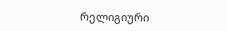რელიგიური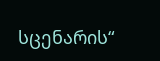სცენარის“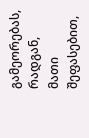გამეორებას, რადგან, მათი შეფასებით,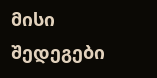მისი შედეგები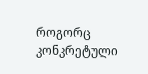როგორც კონკრეტული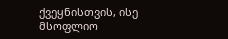ქვეყნისთვის, ისე მსოფლიო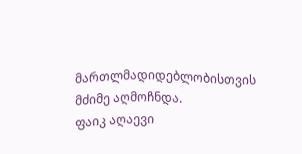მართლმადიდებლობისთვის მძიმე აღმოჩნდა.
ფაიკ აღაევი